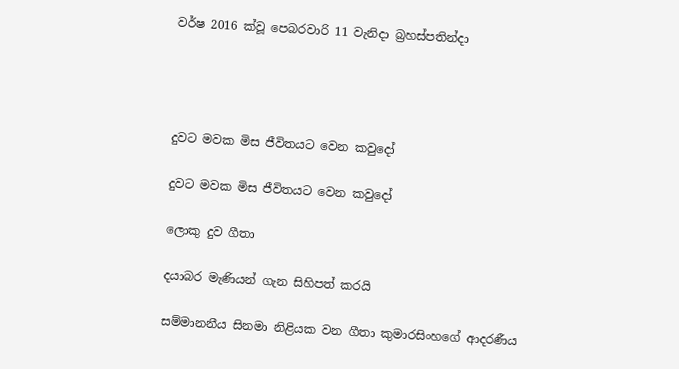වර්ෂ 2016 ක්වූ පෙබරවාරි 11 වැනිදා බ්‍රහස්පතින්දා




දුවට මවක මිස ජීවිතයට වෙන කවුදෝ

දුවට මවක මිස ජීවිතයට වෙන කවුදෝ

ලොකු දුව ගීතා

දයාබර මැණියන් ගැන සිහිපත් කරයි

සම්මානනීය සිනමා නිළියක වන ගීතා කුමාරසිංහගේ ආදරණීය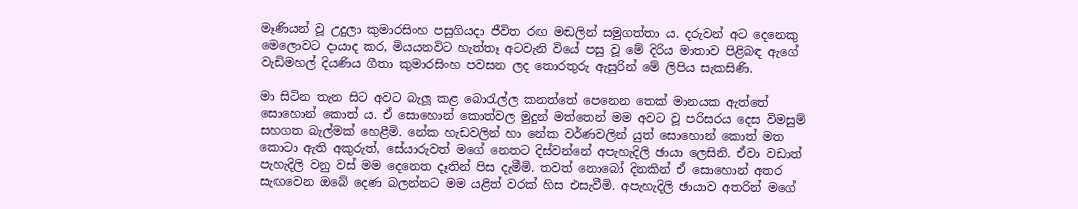මෑණියන් වූ උදුලා කුමාරසිංහ පසුගියදා ජීවිත රඟ මඬලින් සමුගත්තා ය. දරුවන් අට දෙනෙකු මෙලොවට දායාද කර, මියයනවිට හැත්තෑ අටවැනි වියේ පසු වූ මේ දිරිය මාතාව පිළිබඳ ඇගේ වැඩිමහල් දියණිය ගීතා කුමාරසිංහ පවසන ලද තොරතුරු ඇසුරින් මේ ලිපිය සැකසිණි.

මා සිටින තැන සිට අවට බැලූ කළ බොරැල්ල කනත්තේ පෙනෙන තෙක් මානයක ඇත්තේ සොහොන් කොත් ය. ඒ සොහොන් කොත්වල මුදුන් මත්තෙන් මම අවට වූ පරිසරය දෙස විමසුම් සහගත බැල්මක් හෙළීමි. නේක හැඩවලින් හා නේක වර්ණවලින් යුත් සොහොන් කොත් මත කොටා ඇති අකුරුත්, සේයාරුවත් මගේ නෙතට දිස්වන්නේ අපැහැදිලි ඡායා ලෙසිනි. ඒවා වඩාත් පැහැදිලි වනු වස් මම දෙනෙත දෑතින් පිස දැමීමි. තවත් නොබෝ දිනකින් ඒ සොහොන් අතර සැඟවෙන ඔබේ දෙණ බලන්නට මම යළිත් වරක් හිස එසැවීමි. අපැහැදිලි ඡායාව අතරින් මගේ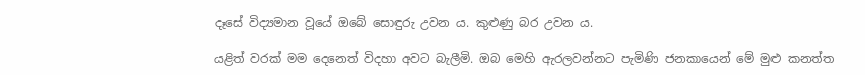දෑසේ විද්‍යමාන වූයේ ඔබේ සොඳුරු උවන ය. කුළුණු බර උවන ය.

යළිත් වරක් මම දෙනෙත් විදහා අවට බැලීමි. ඔබ මෙහි ඇරලවන්නට පැමිණි ජනකායෙන් මේ මුළු කනත්ත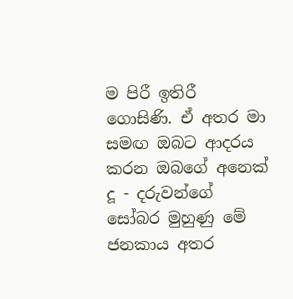ම පිරී ඉතිරී ගොසිණි. ඒ අතර මා සමඟ ඔබට ආදරය කරන ඔබගේ අනෙක් දූ - දරුවන්ගේ සෝබර මුහුණු මේ ජනකාය අතර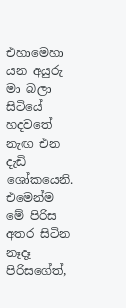එහාමෙහා යන අයුරු මා බලා සිටියේ හදවතේ නැඟ එන දැඩි ශෝකයෙනි. එමෙන්ම මේ පිරිස අතර සිටින නෑදෑ පිරිසගේත්,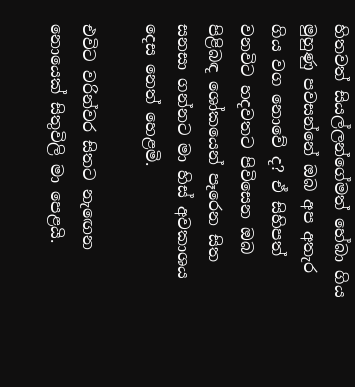හිතවත් සියල්ලන්ගේමත් හේබා ගිය මුහුණු පවසන්නේ ඔබ අප අතැර ගිය වග නොවේ ද? ඒ සිහිපත් වනවිට හදවතට පිවිසෙන ඔබ පිළිබඳ ශෝකයෙන් පෑරෙන සිත සනසා ගන්නට මා හිස් අවකාශය දෙස නෙත් හෙළමි.

එවිට වරින්වර සිතට නැඟෙන නොයෙක් සිතුවිලි මා පෙළයි.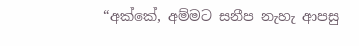“අක්කේ, අම්මට සනීප නැහැ ආපසු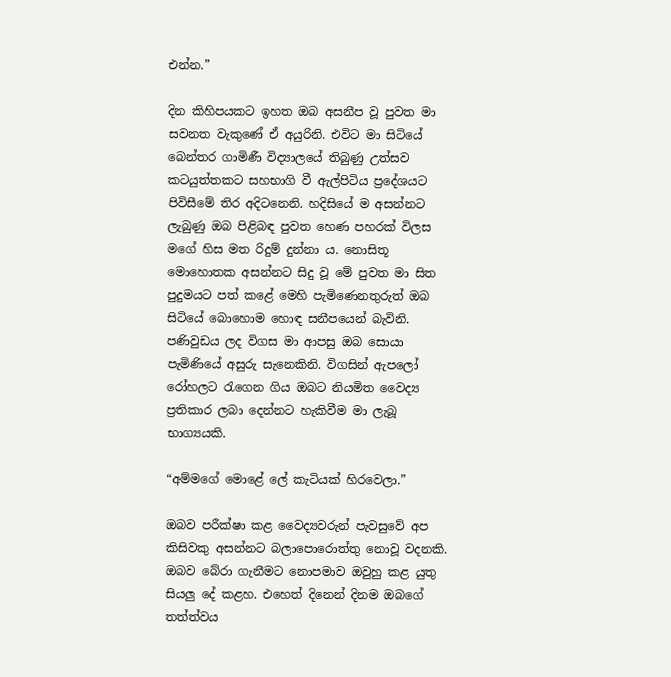එන්න.”

දින කිහිපයකට ඉහත ඔබ අසනීප වූ පුවත මා සවනත වැකුණේ ඒ අයුරිනි. එවිට මා සිටියේ බෙන්තර ගාමිණී විද්‍යාලයේ තිබුණු උත්සව කටයුත්තකට සහභාගි වී ඇල්පිටිය ප්‍රදේශයට පිවිසීමේ තිර අදිටනෙනි. හදිසියේ ම අසන්නට ලැබුණු ඔබ පිළිබඳ පුවත හෙණ පහරක් විලස මගේ හිස මත රිදුම් දුන්නා ය. නොසිතූ මොහොතක අසන්නට සිදු වූ මේ පුවත මා සිත පුදුමයට පත් කළේ මෙහි පැමිණෙනතුරුත් ඔබ සිටියේ බොහොම හොඳ සනීපයෙන් බැවිනි. පණිවුඩය ලද විගස මා ආපසු ඔබ සොයා පැමිණියේ අසුරු සැනෙකිනි. විගසින් ඇපලෝ රෝහලට රැගෙන ගිය ඔබට නියමිත වෛද්‍ය ප්‍රතිකාර ලබා දෙන්නට හැකිවීම මා ලැබූ භාග්‍යයකි.

“අම්මගේ මොළේ ලේ කැටියක් හිරවෙලා.”

ඔබව පරීක්ෂා කළ වෛද්‍යවරුන් පැවසුවේ අප කිසිවකු අසන්නට බලාපොරොත්තු නොවූ වදනකි. ඔබව බේරා ගැනීමට නොපමාව ඔවුහු කළ යුතු සියලු දේ කළහ. එහෙත් දිනෙන් දිනම ඔබගේ තත්ත්වය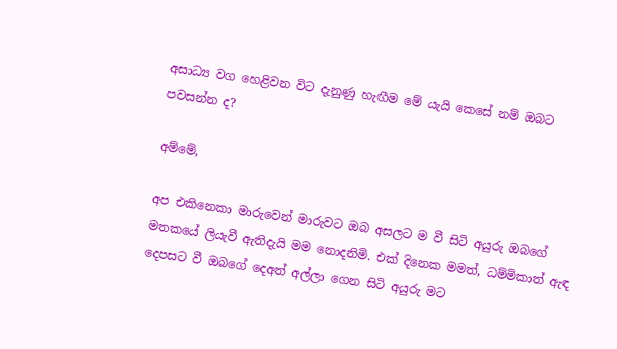අසාධ්‍ය වග හෙළිවන විට දැනුණු හැඟීම මේ යැයි කෙසේ නම් ඔබට පවසන්න ද?

අම්මේ,

අප එකිනෙකා මාරුවෙන් මාරුවට ඔබ අසලට ම වී සිටි අයුරු ඔබගේ මතකයේ ලියැවී ඇතිදැයි මම නොදනිමි. එක් දිනෙක මමත්, ධම්මිකාත් ඇඳ දෙපසට වී ඔබගේ දෙඅත් අල්ලා ගෙන සිටි අයුරු මට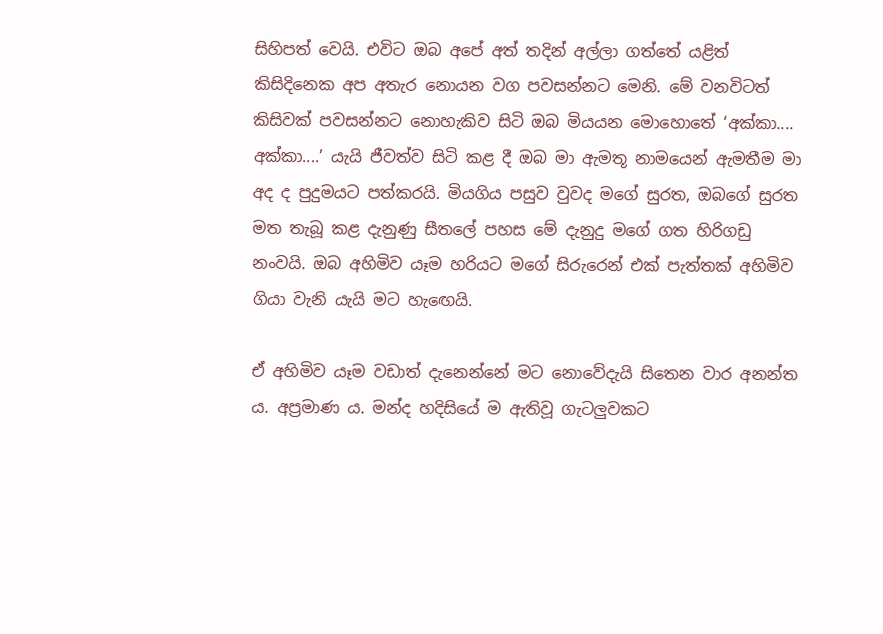සිහිපත් වෙයි. එවිට ඔබ අපේ අත් තදින් අල්ලා ගත්තේ යළිත් කිසිදිනෙක අප අතැර නොයන වග පවසන්නට මෙනි. මේ වනවිටත් කිසිවක් පවසන්නට නොහැකිව සිටි ඔබ මියයන මොහොතේ ‘අක්කා.... අක්කා....’ යැයි ජීවත්ව සිටි කළ දී ඔබ මා ඇමතූ නාමයෙන් ඇමතීම මා අද ද පුදුමයට පත්කරයි. මියගිය පසුව වුවද මගේ සුරත, ඔබගේ සුරත මත තැබූ කළ දැනුණු සීතලේ පහස මේ දැනුදු මගේ ගත හිරිගඩු නංවයි. ඔබ අහිමිව යෑම හරියට මගේ සිරුරෙන් එක් පැත්තක් අහිමිව ගියා වැනි යැයි මට හැඟෙයි.

ඒ අහිමිව යෑම වඩාත් දැනෙන්නේ මට නොවේදැයි සිතෙන වාර අනන්ත ය. අප්‍රමාණ ය. මන්ද හදිසියේ ම ඇතිවූ ගැටලුවකට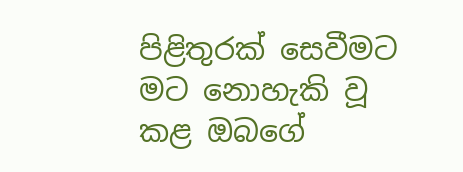පිළිතුරක් සෙවීමට මට නොහැකි වූ කළ ඔබගේ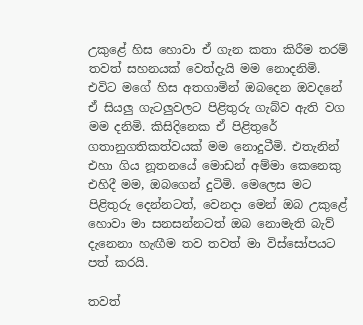උකුළේ හිස හොවා ඒ ගැන කතා කිරීම තරම් තවත් සහනයක් වෙත්දැයි මම නොදනිමි. එවිට මගේ හිස අතගාමින් ඔබදෙන ඔවදනේ ඒ සියලු ගැටලුවලට පිළිතුරු ගැබ්ව ඇති වග මම දනිමි. කිසිදිනෙක ඒ පිළිතුරේ ගතානුගතිකත්වයක් මම නොදුටීමි. එතැනින් එහා ගිය නූතනයේ මොඩන් අම්මා කෙනෙකු එහිදී මම, ඔබගෙන් දුටිමි. මෙලෙස මට පිළිතුරු දෙන්නටත්, වෙනදා මෙන් ඔබ උකුළේ හොවා මා සනසන්නටත් ඔබ නොමැති බැව් දැනෙනා හැඟීම තව තවත් මා විස්සෝපයට පත් කරයි.

තවත්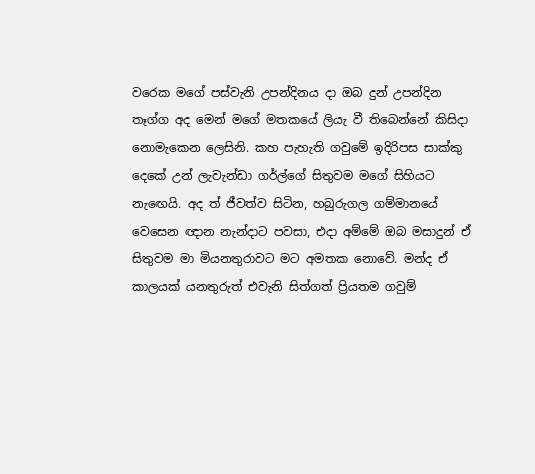වරෙක මගේ පස්වැනි උපන්දිනය දා ඔබ දුන් උපන්දින තෑග්ග අද මෙන් මගේ මතකයේ ලියැ වී තිබෙන්නේ කිසිදා නොමැකෙන ලෙසිනි. කහ පැහැති ගවුමේ ඉදිරිපස සාක්කු දෙකේ උන් ලැවැන්ඩා ගර්ල්ගේ සිතුවම මගේ සිහියට නැඟෙයි. අද ත් ජීවත්ව සිටින, හබුරුගල ගම්මානයේ වෙසෙන ඥාන නැන්දාට පවසා, එදා අම්මේ ඔබ මසාදුන් ඒ සිතුවම මා මියනතුරාවට මට අමතක නොවේ. මන්ද ඒ කාලයක් යනතුරුත් එවැනි සිත්ගත් ප්‍රියතම ගවුම්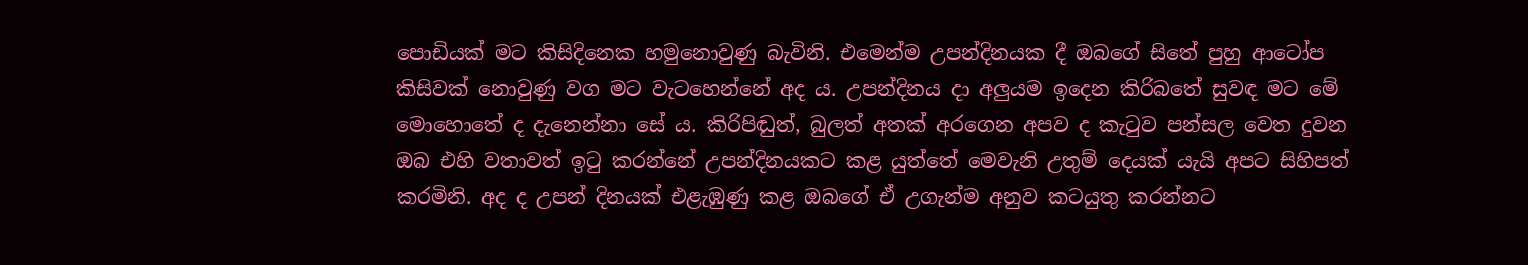පොඩියක් මට කිසිදිනෙක හමුනොවුණු බැවිනි. එමෙන්ම උපන්දිනයක දී ඔබගේ සිතේ පුහු ආටෝප කිසිවක් නොවුණු වග මට වැටහෙන්නේ අද ය. උපන්දිනය දා අලුයම ඉදෙන කිරිබතේ සුවඳ මට මේ මොහොතේ ද දැනෙන්නා සේ ය. කිරිපිඬුත්, බුලත් අතක් අරගෙන අපව ද කැටුව පන්සල වෙත දුවන ඔබ එහි වතාවත් ඉටු කරන්නේ උපන්දිනයකට කළ යුත්තේ මෙවැනි උතුම් දෙයක් යැයි අපට සිහිපත් කරමිනි. අද ද උපන් දිනයක් එළැඹුණු කළ ඔබගේ ඒ උගැන්ම අනුව කටයුතු කරන්නට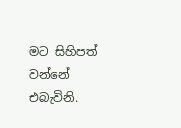මට සිහිපත් වන්නේ එබැවිනි.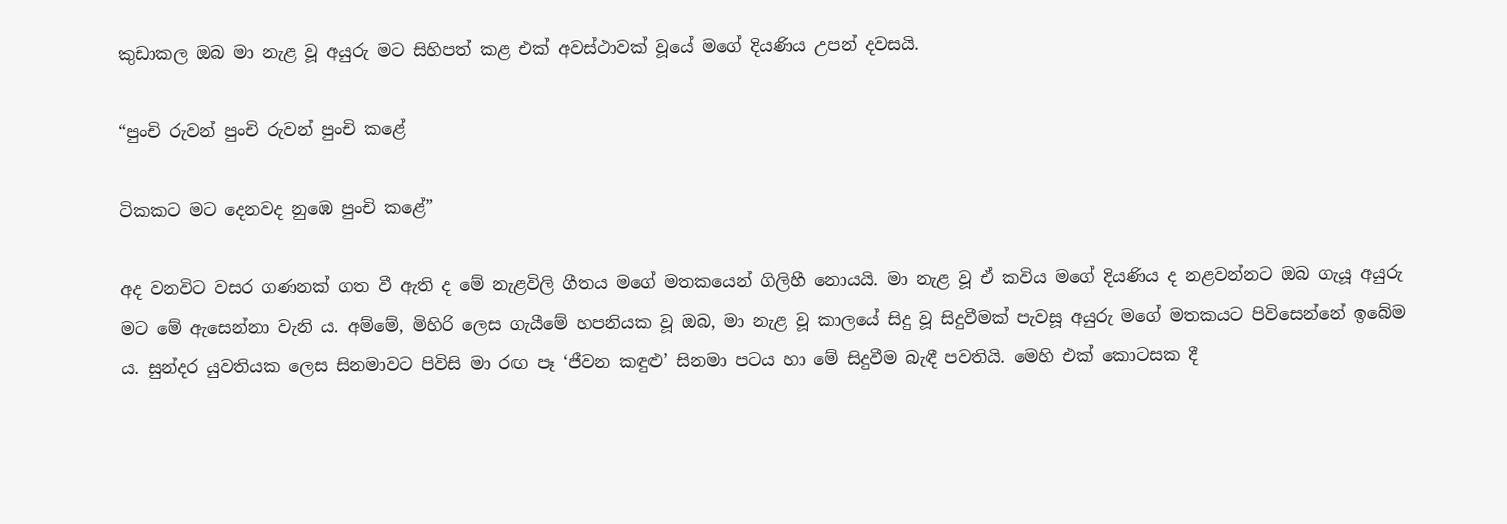කුඩාකල ඔබ මා නැළ වූ අයුරු මට සිහිපත් කළ එක් අවස්ථාවක් වූයේ මගේ දියණිය උපන් දවසයි.

“පුංචි රුවන් පුංචි රුවන් පුංචි කළේ

ටිකකට මට දෙනවද නුඹෙ පුංචි කළේ”

අද වනවිට වසර ගණනක් ගත වී ඇති ද මේ නැළවිලි ගීතය මගේ මතකයෙන් ගිලිහී නොයයි. මා නැළ වූ ඒ කවිය මගේ දියණිය ද නළවන්නට ඔබ ගැයූ අයුරු මට මේ ඇසෙන්නා වැනි ය. අම්මේ, මිහිරි ලෙස ගැයීමේ හපනියක වූ ඔබ, මා නැළ වූ කාලයේ සිදු වූ සිදුවීමක් පැවසූ අයුරු මගේ මතකයට පිවිසෙන්නේ ඉබේම ය. සුන්දර යුවතියක ලෙස සිනමාවට පිවිසි මා රඟ පෑ ‘ජීවන කඳුළු’ සිනමා පටය හා මේ සිදුවීම බැඳී පවතියි. මෙහි එක් කොටසක දී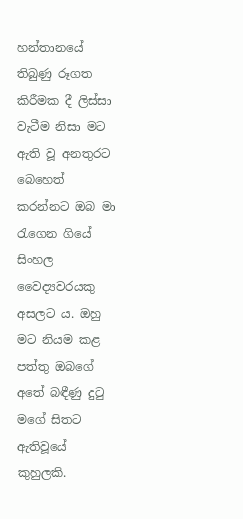හන්තානයේ තිබුණු රූගත කිරීමක දී ලිස්සා වැටීම නිසා මට ඇති වූ අනතුරට බෙහෙත් කරන්නට ඔබ මා රැගෙන ගියේ සිංහල වෛද්‍යවරයකු අසලට ය. ඔහු මට නියම කළ පත්තු ඔබගේ අතේ බඳීණු දුටු මගේ සිතට ඇතිවූයේ කුහුලකි.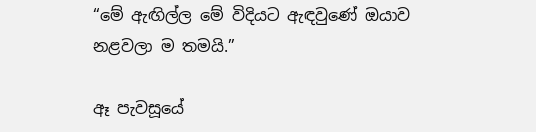“මේ ඇඟිල්ල මේ විදියට ඇඳවුණේ ඔයාව නළවලා ම තමයි.”

ඈ පැවසූයේ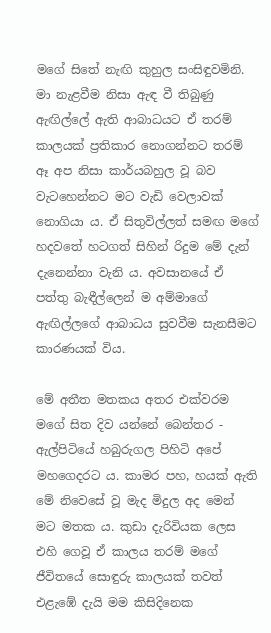මගේ සිතේ නැඟි කුහුල සංසිඳුවමිනි. මා නැළවීම නිසා ඇඳ වී තිබුණු ඇඟිල්ලේ ඇති ආබාධයට ඒ තරම් කාලයක් ප්‍රතිකාර නොගන්නට තරම් ඈ අප නිසා කාර්යබහුල වූ බව වැටහෙන්නට මට වැඩි වෙලාවක් නොගියා ය. ඒ සිතුවිල්ලත් සමඟ මගේ හදවතේ හටගත් සිහින් රිදුම මේ දැන් දැනෙන්නා වැනි ය. අවසානයේ ඒ පත්තු බැඳීල්ලෙන් ම අම්මාගේ ඇඟිල්ලගේ ආබාධය සුවවීම සැනසීමට කාරණයක් විය.

මේ අතීත මතකය අතර එක්වරම මගේ සිත දිව යන්නේ බෙන්තර - ඇල්පිටියේ හබුරුගල පිහිටි අපේ මහගෙදරට ය. කාමර පහ, හයක් ඇති මේ නිවෙසේ වූ මැද මිදුල අද මෙන් මට මතක ය. කුඩා දැරිවියක ලෙස එහි ගෙවූ ඒ කාලය තරම් මගේ ජීවිතයේ සොඳුරු කාලයක් තවත් එළැඹේ දැයි මම කිසිදිනෙක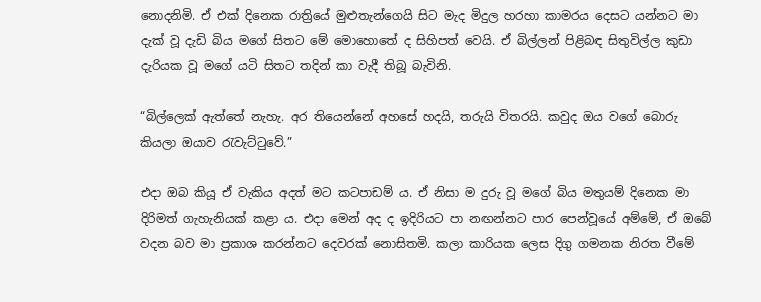නොදනිමි. ඒ එක් දිනෙක රාත්‍රියේ මුළුතැන්ගෙයි සිට මැද මිදුල හරහා කාමරය දෙසට යන්නට මා දැක් වූ දැඩි බිය මගේ සිතට මේ මොහොතේ ද සිහිපත් වෙයි. ඒ බිල්ලන් පිළිබඳ සිතුවිල්ල කුඩා දැරියක වූ මගේ යටි සිතට තදින් කා වැදී තිබූ බැවිනි.

“බිල්ලෙක් ඇත්තේ නැහැ. අර තියෙන්නේ අහසේ හදයි, තරුයි විතරයි. කවුද ඔය වගේ බොරු කියලා ඔයාව රැවැට්ටුවේ.”

එදා ඔබ කියූ ඒ වැකිය අදත් මට කටපාඩම් ය. ඒ නිසා ම දුරු වූ මගේ බිය මතුයම් දිනෙක මා දිරිමත් ගැහැනියක් කළා ය. එදා මෙන් අද ද ඉදිරියට පා නඟන්නට පාර පෙන්වූයේ අම්මේ, ඒ ඔබේ වදන බව මා ප්‍රකාශ කරන්නට දෙවරක් නොසිතමි. කලා කාරියක ලෙස දිගු ගමනක නිරත වීමේ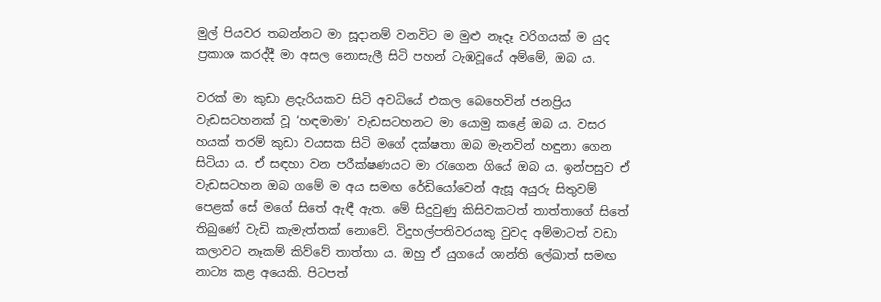මුල් පියවර තබන්නට මා සූදානම් වනවිට ම මුළු නෑදෑ වරිගයක් ම යුද ප්‍රකාශ කරද්දී මා අසල නොසැලී සිටි පහන් ටැඹවූයේ අම්මේ, ඔබ ය.

වරක් මා කුඩා ළදැරියකව සිටි අවධියේ එකල බෙහෙවින් ජනප්‍රිය වැඩසටහනක් වූ ‘හඳමාමා’ වැඩසටහනට මා යොමු කළේ ඔබ ය. වසර හයක් තරම් කුඩා වයසක සිටි මගේ දක්ෂතා ඔබ මැනවින් හඳුනා ගෙන සිටියා ය. ඒ සඳහා වන පරීක්ෂණයට මා රැගෙන ගියේ ඔබ ය. ඉන්පසුව ඒ වැඩසටහන ඔබ ගමේ ම අය සමඟ රේඩියෝවෙන් ඇසූ අයුරු සිතුවම් පෙළක් සේ මගේ සිතේ ඇඳී ඇත. මේ සිදුවුණු කිසිවකටත් තාත්තාගේ සිතේ තිබුණේ වැඩි කැමැත්තක් නොවේ. විදුහල්පතිවරයකු වුවද අම්මාටත් වඩා කලාවට නෑකම් කිව්වේ තාත්තා ය. ඔහු ඒ යුගයේ ශාන්ති ලේඛාත් සමඟ නාට්‍ය කළ අයෙකි. පිටපත්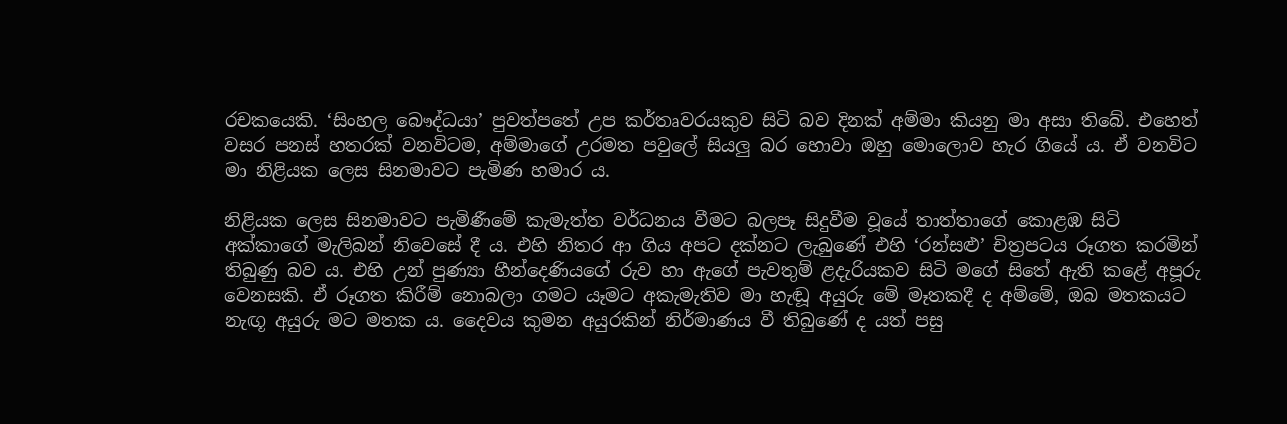රචකයෙකි. ‘සිංහල බෞද්ධයා’ පුවත්පතේ උප කර්තෘවරයකුව සිටි බව දිනක් අම්මා කියනු මා අසා තිබේ. එහෙත් වසර පනස් හතරක් වනවිටම, අම්මාගේ උරමත පවුලේ සියලු බර හොවා ඔහු මොලොව හැර ගියේ ය. ඒ වනවිට මා නිළියක ලෙස සිනමාවට පැමිණ හමාර ය.

නිළියක ලෙස සිනමාවට පැමිණීමේ කැමැත්ත වර්ධනය වීමට බලපෑ සිදුවීම වූයේ තාත්තාගේ කොළඹ සිටි අක්කාගේ මැලිබන් නිවෙසේ දී ය. එහි නිතර ආ ගිය අපට දක්නට ලැබුණේ එහි ‘රන්සළු’ චිත්‍රපටය රූගත කරමින් තිබුණු බව ය. එහි උන් පුණ්‍යා හීන්දෙණියගේ රුව හා ඇගේ පැවතුම් ළදැරියකව සිටි මගේ සිතේ ඇති කළේ අපූරු වෙනසකි. ඒ රූගත කිරීම් නොබලා ගමට යෑමට අකැමැතිව මා හැඬූ අයුරු මේ මෑතකදී ද අම්මේ, ඔබ මතකයට නැඟූ අයුරු මට මතක ය. දෛවය කුමන අයුරකින් නිර්මාණය වී තිබුණේ ද යත් පසු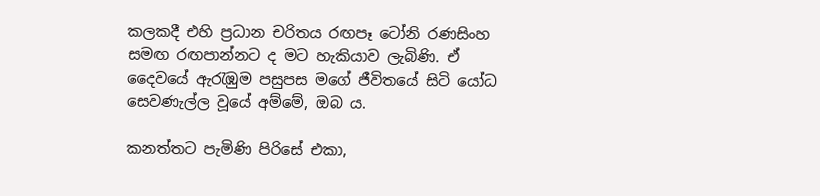කලකදී එහි ප්‍රධාන චරිතය රඟපෑ ටෝනි රණසිංහ සමඟ රඟපාන්නට ද මට හැකියාව ලැබිණි. ඒ දෛවයේ ඇරැඹුම පසුපස මගේ ජීවිතයේ සිටි යෝධ සෙවණැල්ල වූයේ අම්මේ, ඔබ ය.

කනත්තට පැමිණි පිරිසේ එකා,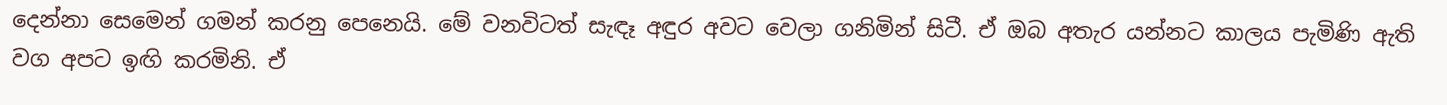දෙන්නා සෙමෙන් ගමන් කරනු පෙනෙයි. මේ වනවිටත් සැඳෑ අඳුර අවට වෙලා ගනිමින් සිටී. ඒ ඔබ අතැර යන්නට කාලය පැමිණි ඇති වග අපට ඉඟි කරමිනි. ඒ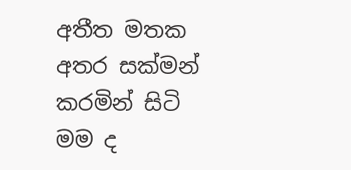අතීත මතක අතර සක්මන් කරමින් සිටි මම ද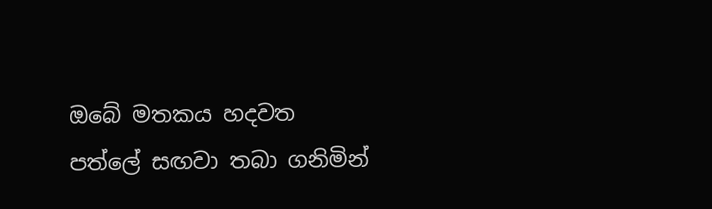ඔබේ මතකය හදවත පත්ලේ සඟවා තබා ගනිමින්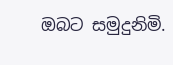ඔබට සමුදුනිමි.